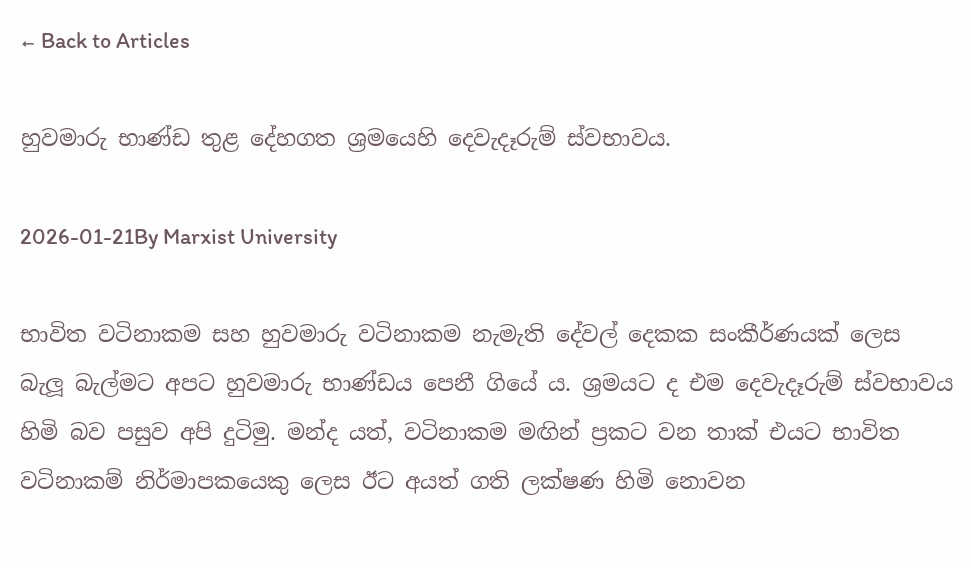← Back to Articles

හුවමාරු භාණ්ඩ තුළ දේහගත ශ්‍රමයෙහි දෙවැදෑරුම් ස්වභාවය.

2026-01-21By Marxist University

භාවිත වටිනාකම සහ හුවමාරු වටිනාකම නැමැති දේවල් දෙකක සංකීර්ණයක් ලෙස බැලූ බැල්මට අපට හුවමාරු භාණ්ඩය පෙනී ගියේ ය. ශ්‍රමයට ද එම දෙවැදෑරුම් ස්වභාවය හිමි බව පසුව අපි දුටිමු. මන්ද යත්, වටිනාකම මඟින් ප්‍රකට වන තාක් එයට භාවිත වටිනාකම් නිර්මාපකයෙකු ලෙස ඊට අයත් ගති ලක්ෂණ හිමි නොවන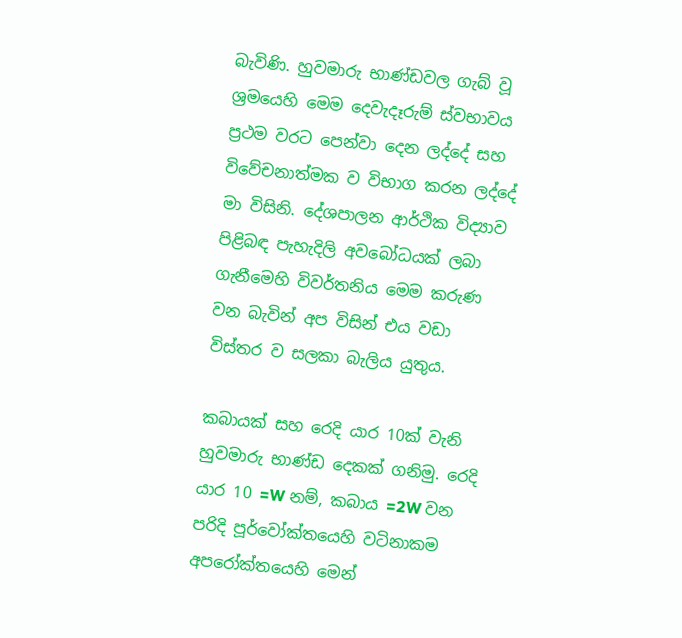බැවිණි. හුවමාරු භාණ්ඩවල ගැබ් වූ ශ්‍රමයෙහි මෙම දෙවැදෑරුම් ස්වභාවය ප්‍රථම වරට පෙන්වා දෙන ලද්දේ සහ විවේචනාත්මක ව විභාග කරන ලද්දේ මා විසිනි. දේශපාලන ආර්ථික විද්‍යාව පිළිබඳ පැහැදිලි අවබෝධයක් ලබා ගැනීමෙහි විවර්තනිය මෙම කරුණ වන බැවින් අප විසින් එය වඩා විස්තර ව සලකා බැලිය යුතුය.

කබායක් සහ රෙදි යාර 10ක් වැනි හුවමාරු භාණ්ඩ දෙකක් ගනිමු. රෙදි යාර 10 =W නම්, කබාය =2W වන පරිදි පූර්වෝක්තයෙහි වටිනාකම අපරෝක්තයෙහි මෙන්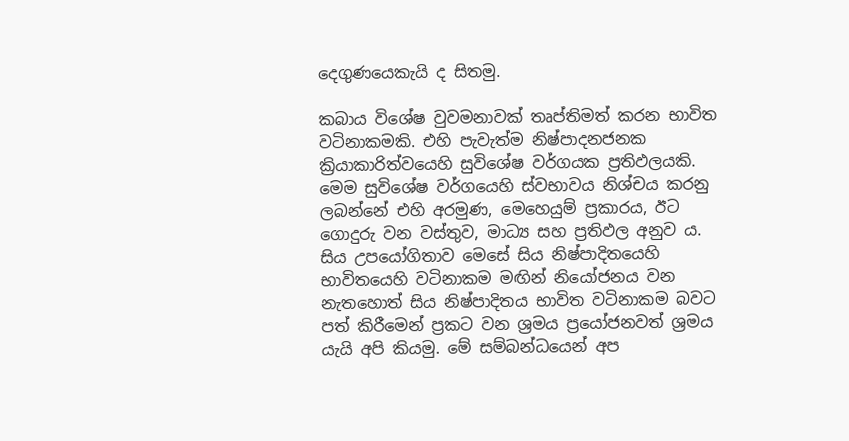දෙගුණයෙකැයි ද සිතමු.

කබාය විශේෂ වුවමනාවක් තෘප්තිමත් කරන භාවිත වටිනාකමකි. එහි පැවැත්ම නිෂ්පාදනජනක ක්‍රියාකාරිත්වයෙහි සුවිශේෂ වර්ගයක ප්‍රතිඵලයකි. මෙම සුවිශේෂ වර්ගයෙහි ස්වභාවය නිශ්චය කරනු ලබන්නේ එහි අරමුණ, මෙහෙයුම් ප්‍රකාරය, ඊට ගොදුරු වන වස්තුව, මාධ්‍ය සහ ප්‍රතිඵල අනුව ය. සිය උපයෝගිතාව මෙසේ සිය නිෂ්පාදිතයෙහි භාවිතයෙහි වටිනාකම මඟින් නියෝජනය වන නැතහොත් සිය නිෂ්පාදිතය භාවිත වටිනාකම බවට පත් කිරීමෙන් ප්‍රකට වන ශ්‍රමය ප්‍රයෝජනවත් ශ්‍රමය යැයි අපි කියමු. මේ සම්බන්ධයෙන් අප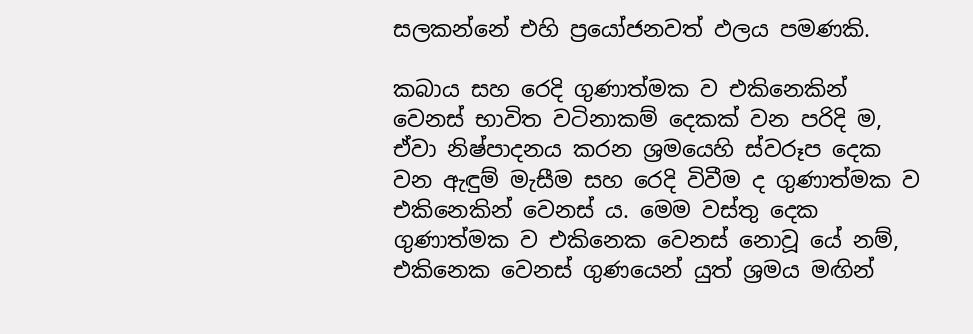සලකන්නේ එහි ප්‍රයෝජනවත් ඵලය පමණකි.

කබාය සහ රෙදි ගුණාත්මක ව එකිනෙකින් වෙනස් භාවිත වටිනාකම් දෙකක් වන පරිදි ම, ඒවා නිෂ්පාදනය කරන ශ්‍රමයෙහි ස්වරූප දෙක වන ඇඳුම් මැසීම සහ රෙදි විවීම ද ගුණාත්මක ව එකිනෙකින් වෙනස් ය. මෙම වස්තු දෙක ගුණාත්මක ව එකිනෙක වෙනස් නොවූ යේ නම්, එකිනෙක වෙනස් ගුණයෙන් යුත් ශ්‍රමය මඟින්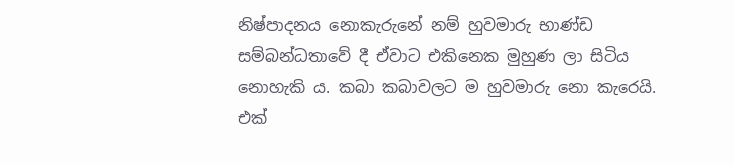නිෂ්පාදනය නොකැරුනේ නම් හුවමාරු භාණ්ඩ සම්බන්ධතාවේ දී ඒවාට එකිනෙක මුහුණ ලා සිටිය නොහැකි ය. කබා කබාවලට ම හුවමාරු නො කැරෙයි. එක්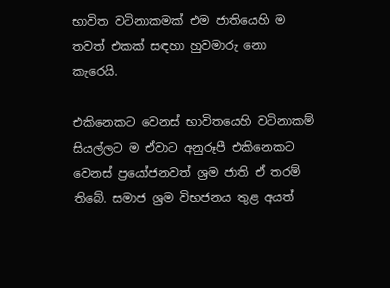භාවිත වටිනාකමක් එම ජාතියෙහි ම තවත් එකක් සඳහා හුවමාරු නො කැරෙයි.

එකිනෙකට වෙනස් භාවිතයෙහි වටිනාකම් සියල්ලට ම ඒවාට අනුරූපී එකිනෙකට වෙනස් ප්‍රයෝජනවත් ශ්‍රම ජාති ඒ තරම් තිබේ. සමාජ ශ්‍රම විභජනය තුළ අයත්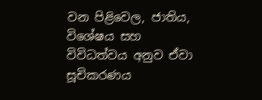වන පිළිවෙල, ජාතිය, විශේෂය සහ විවිධත්වය අනුව ඒවා සූචිකරණය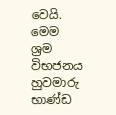වෙයි. මෙම ශ්‍රම විභජනය හුවමාරු භාණ්ඩ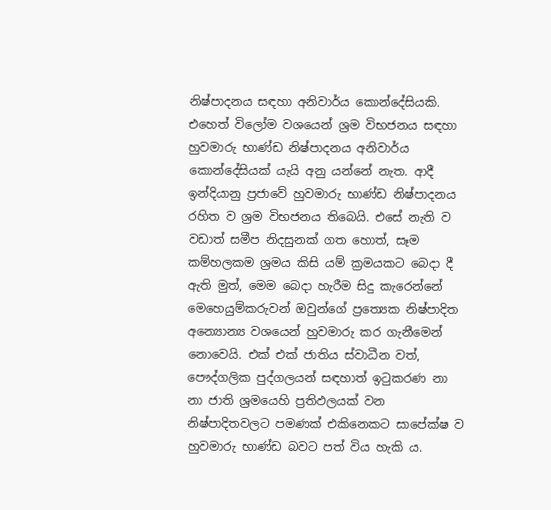නිෂ්පාදනය සඳහා අනිවාර්ය කොන්දේසියකි. එහෙත් විලෝම වශයෙන් ශ්‍රම විභජනය සඳහා හුවමාරු භාණ්ඩ නිෂ්පාදනය අනිවාර්ය කොන්දේසියක් යැයි අනු යන්නේ නැත. ආදී ඉන්දියානු ප්‍රජාවේ හුවමාරු භාණ්ඩ නිෂ්පාදනය රහිත ව ශ්‍රම විභජනය තිබෙයි. එසේ නැති ව වඩාත් සමීප නිදසුනක් ගත හොත්, සෑම කම්හලකම ශ්‍රමය කිසි යම් ක්‍රමයකට බෙදා දී ඇති මුත්, මෙම බෙදා හැරීම සිදු කැරෙන්නේ මෙහෙයුම්කරුවන් ඔවුන්ගේ ප්‍රත්‍යෙක නිෂ්පාදිත අන්‍යොන්‍ය වශයෙන් හුවමාරු කර ගැනීමෙන් නොවෙයි. එක් එක් ජාතිය ස්වාධීන වත්, පෞද්ගලික පුද්ගලයන් සඳහාත් ඉටුකරණ නා නා ජාති ශ්‍රමයෙහි ප්‍රතිඵලයක් වන නිෂ්පාදිතවලට පමණක් එකිනෙකට සාපේක්ෂ ව හුවමාරු භාණ්ඩ බවට පත් විය හැකි ය.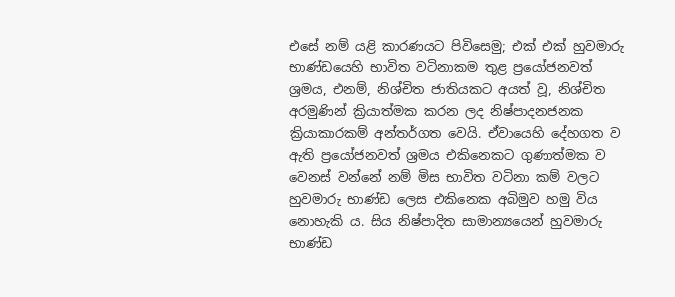එසේ නම් යළි කාරණයට පිවිසෙමු; එක් එක් හුවමාරු භාණ්ඩයෙහි භාවිත වටිනාකම තුළ ප්‍රයෝජනවත් ශ්‍රමය, එනම්, නිශ්චිත ජාතියකට අයත් වූ, නිශ්චිත අරමුණින් ක්‍රියාත්මක කරන ලද නිෂ්පාදනජනක ක්‍රියාකාරකම් අන්තර්ගත වෙයි. ඒවායෙහි දේහගත ව ඇති ප්‍රයෝජනවත් ශ්‍රමය එකිනෙකට ගුණාත්මක ව වෙනස් වන්නේ නම් මිස භාවිත වටිනා කම් වලට හුවමාරු භාණ්ඩ ලෙස එකිනෙක අබිමුව හමු විය නොහැකි ය. සිය නිෂ්පාදිත සාමාන්‍යයෙන් හුවමාරු භාණ්ඩ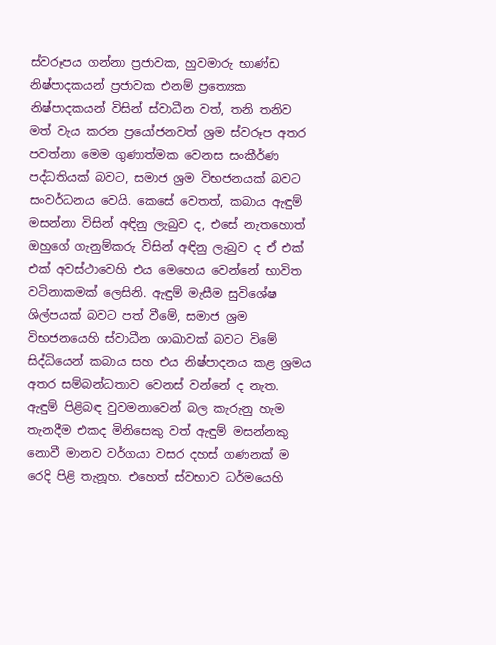ස්වරූපය ගන්නා ප්‍රජාවක, හුවමාරු භාණ්ඩ නිෂ්පාදකයන් ප්‍රජාවක එනම් ප්‍රත්‍යෙක නිෂ්පාදකයන් විසින් ස්වාධීන වත්, තනි තනිව මත් වැය කරන ප්‍රයෝජනවත් ශ්‍රම ස්වරූප අතර පවත්නා මෙම ගුණාත්මක වෙනස සංකීර්ණ පද්ධතියක් බවට, සමාජ ශ්‍රම විභජනයක් බවට සංවර්ධනය වෙයි. කෙසේ වෙතත්, කබාය ඇඳුම් මසන්නා විසින් අඳිනු ලැබුව ද, එසේ නැතහොත් ඔහුගේ ගැනුම්කරු විසින් අඳිනු ලැබුව ද ඒ එක් එක් අවස්ථාවෙහි එය මෙහෙය වෙන්නේ භාවිත වටිනාකමක් ලෙසිනි. ඇඳුම් මැසීම සුවිශේෂ ශිල්පයක් බවට පත් වීමේ, සමාජ ශ්‍රම විභජනයෙහි ස්වාධීන ශාඛාවක් බවට විමේ සිද්ධියෙන් කබාය සහ එය නිෂ්පාදනය කළ ශ්‍රමය අතර සම්බන්ධතාව වෙනස් වන්නේ ද නැත. ඇඳුම් පිළිබඳ වුවමනාවෙන් බල කැරුනු හැම තැනදීම එකද මිනිසෙකු වත් ඇඳුම් මසන්නකු නොවී මානව වර්ගයා වසර දහස් ගණනක් ම රෙදි පිළි තැනූහ. එහෙත් ස්වභාව ධර්මයෙහි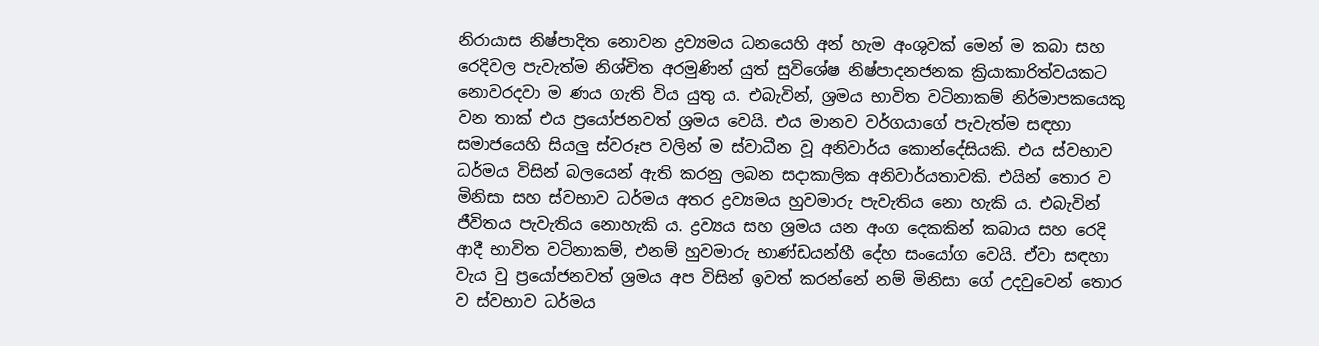නිරායාස නිෂ්පාදිත නොවන ද්‍රව්‍යමය ධනයෙහි අන් හැම අංශුවක් මෙන් ම කබා සහ රෙදිවල පැවැත්ම නිශ්චිත අරමුණින් යුත් සුවිශේෂ නිෂ්පාදනජනක ක්‍රියාකාරිත්වයකට නොවරදවා ම ණය ගැති විය යුතු ය. එබැවින්, ශ්‍රමය භාවිත වටිනාකම් නිර්මාපකයෙකු වන තාක් එය ප්‍රයෝජනවත් ශ්‍රමය වෙයි. එය මානව වර්ගයාගේ පැවැත්ම සඳහා සමාජයෙහි සියලු ස්වරූප වලින් ම ස්වාධීන වූ අනිවාර්ය කොන්දේසියකි. එය ස්වභාව ධර්මය විසින් බලයෙන් ඇති කරනු ලබන සදාකාලික අනිවාර්යතාවකි. එයින් තොර ව මිනිසා සහ ස්වභාව ධර්මය අතර ද්‍රව්‍යමය හුවමාරු පැවැතිය නො හැකි ය. එබැවින් ජීවිතය පැවැතිය නොහැකි ය. ද්‍රව්‍යය සහ ශ්‍රමය යන අංග දෙකකින් කබාය සහ රෙදි ආදී භාවිත වටිනාකම්, එනම් හුවමාරු භාණ්ඩයන්හී දේහ සංයෝග වෙයි. ඒවා සඳහා වැය වු ප්‍රයෝජනවත් ශ්‍රමය අප විසින් ඉවත් කරන්නේ නම් මිනිසා ගේ උදවුවෙන් තොර ව ස්වභාව ධර්මය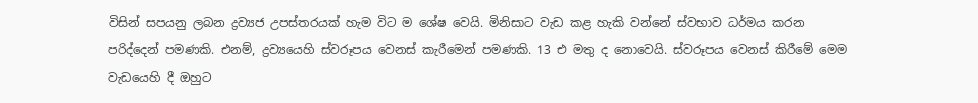විසින් සපයනු ලබන ද්‍රව්‍යජ උපස්තරයක් හැම විට ම ශේෂ වෙයි. මිනිසාට වැඩ කළ හැකි වන්නේ ස්වභාව ධර්මය කරන පරිද්දෙන් පමණකි. එනම්, ද්‍රව්‍යයෙහි ස්වරූපය වෙනස් කැරීමෙන් පමණකි. 13 එ මතු ද නොවෙයි. ස්වරූපය වෙනස් කිරීමේ මෙම වැඩයෙහි දී ඔහුට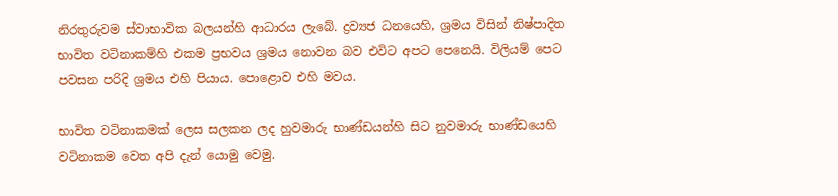නිරතුරුවම ස්වාභාවික බලයන්හි ආධාරය ලැබේ. ද්‍රව්‍යජ ධනයෙහි, ශ්‍රමය විසින් නිෂ්පාදිත භාවිත වටිනාකම්හි එකම ප්‍රභවය ශ්‍රමය නොවන බව එවිට අපට පෙනෙයි. විලියම් පෙට පවසන පරිදි ශ්‍රමය එහි පියාය. පොළොව එහි මවය.

භාවිත වටිනාකමක් ලෙස සලකන ලද හුවමාරු භාණ්ඩයන්හි සිට නුවමාරු භාණ්ඩයෙහි වටිනාකම වෙත අපි දැන් යොමු වෙමු.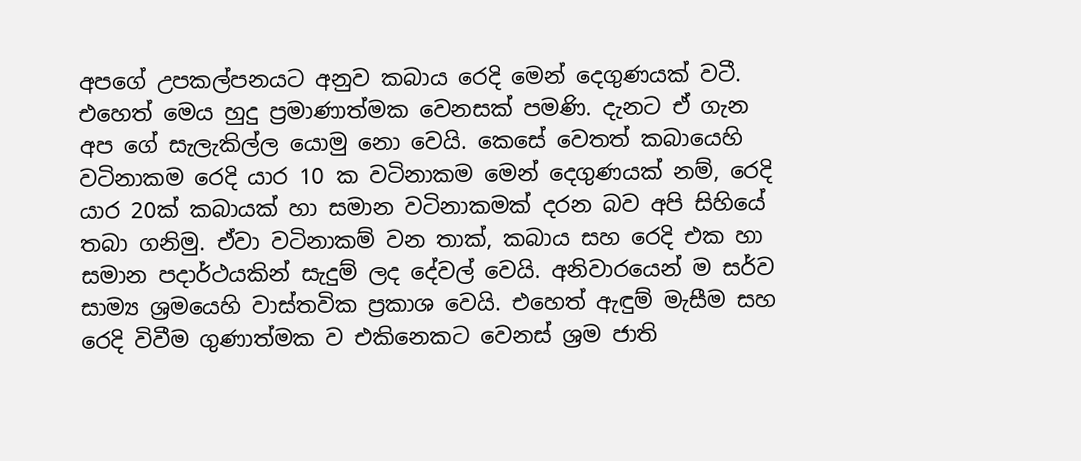අපගේ උපකල්පනයට අනුව කබාය රෙදි මෙන් දෙගුණයක් වටී. එහෙත් මෙය හුදු ප්‍රමාණාත්මක වෙනසක් පමණි. දැනට ඒ ගැන අප ගේ සැලැකිල්ල යොමු නො වෙයි. කෙසේ වෙතත් කබායෙහි වටිනාකම රෙදි යාර 10 ක වටිනාකම මෙන් දෙගුණයක් නම්, රෙදි යාර 20ක් කබායක් හා සමාන වටිනාකමක් දරන බව අපි සිහියේ තබා ගනිමු. ඒවා වටිනාකම් වන තාක්, කබාය සහ රෙදි එක හා සමාන පදාර්ථයකින් සැදුම් ලද දේවල් වෙයි. අනිවාරයෙන් ම සර්ව සාම්‍ය ශ්‍රමයෙහි වාස්තවික ප්‍රකාශ වෙයි. එහෙත් ඇඳුම් මැසීම සහ රෙදි විවීම ගුණාත්මක ව එකිනෙකට වෙනස් ශ්‍රම ජාති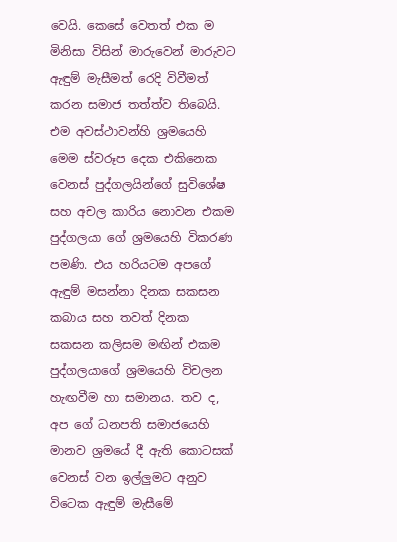වෙයි. කෙසේ වෙතත් එක ම මිනිසා විසින් මාරුවෙන් මාරුවට ඇඳුම් මැසීමත් රෙදි විවීමත් කරන සමාජ තත්ත්ව තිබෙයි. එම අවස්ථාවන්හි ශ්‍රමයෙහි මෙම ස්වරූප දෙක එකිනෙක වෙනස් පුද්ගලයින්ගේ සුවිශේෂ සහ අචල කාරිය නොවන එකම පුද්ගලයා ගේ ශ්‍රමයෙහි විකරණ පමණි. එය හරියටම අපගේ ඇඳුම් මසන්නා දිනක සකසන කබාය සහ තවත් දිනක සකසන කලිසම මඟින් එකම පුද්ගලයාගේ ශ්‍රමයෙහි විචලන හැඟවීම හා සමානය. තව ද, අප ගේ ධනපති සමාජයෙහි මානව ශ්‍රමයේ දී ඇති කොටසක් වෙනස් වන ඉල්ලුමට අනුව විටෙක ඇඳුම් මැසීමේ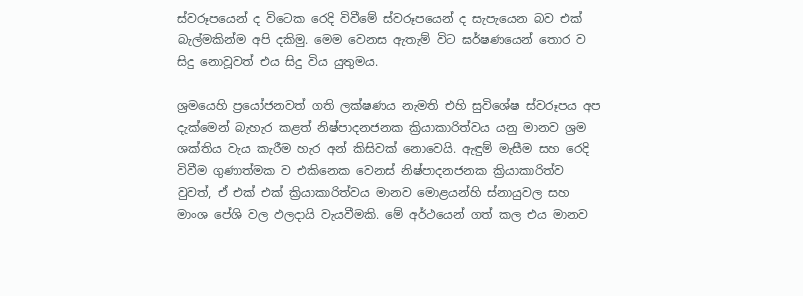ස්වරූපයෙන් ද විටෙක රෙදි විවීමේ ස්වරූපයෙන් ද සැපැයෙන බව එක් බැල්මකින්ම අපි දකිමු. මෙම වෙනස ඇතැම් විට ඝර්ෂණයෙන් තොර ව සිදු නොවූවත් එය සිදු විය යුතුමය.

ශ්‍රමයෙහි ප්‍රයෝජනවත් ගති ලක්ෂණය නැමති එහි සුවිශේෂ ස්වරූපය අප දැක්මෙන් බැහැර කළත් නිෂ්පාදනජනක ක්‍රියාකාරිත්වය යනු මානව ශ්‍රම ශක්තිය වැය කැරීම හැර අන් කිසිවක් නොවෙයි. ඇඳුම් මැසීම සහ රෙදි විවීම ගුණාත්මක ව එකිනෙක වෙනස් නිෂ්පාදනජනක ක්‍රියාකාරිත්ව වුවත්, ඒ එක් එක් ක්‍රියාකාරිත්වය මානව මොළයන්හි ස්නායුවල සහ මාංශ පේශි වල ඵලදායි වැයවීමකි. මේ අර්ථයෙන් ගත් කල එය මානව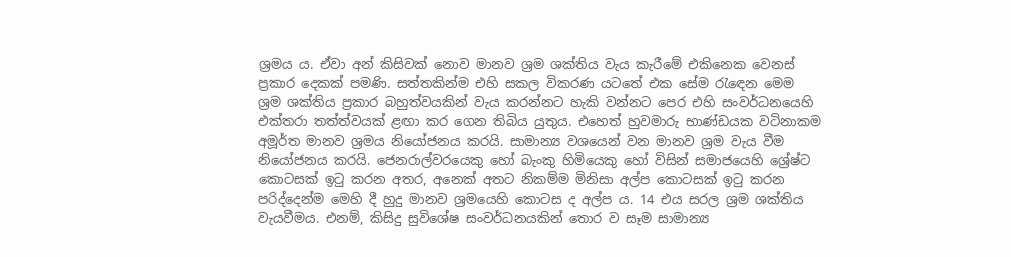ශ්‍රමය ය. ඒවා අන් කිසිවක් නොව මානව ශ්‍රම ශක්තිය වැය කැරීමේ එකිනෙක වෙනස් ප්‍රකාර දෙකක් පමණි. සත්තකින්ම එහි සකල විකරණ යටතේ එක සේම රැඳෙන මෙම ශ්‍රම ශක්තිය ප්‍රකාර බහුත්වයකින් වැය කරන්නට හැකි වන්නට පෙර එහි සංවර්ධනයෙහි එක්තරා තත්ත්වයක් ළඟා කර ගෙන තිබිය යුතුය. එහෙත් හුවමාරු භාණ්ඩයක වටිනාකම අමූර්ත මානව ශ්‍රමය නියෝජනය කරයි. සාමාන්‍ය වශයෙන් වන මානව ශ්‍රම වැය වීම නියෝජනය කරයි. ජෙනරාල්වරයෙකු හෝ බැංකු හිමියෙකු හෝ විසින් සමාජයෙහි ශ්‍රේෂ්ට කොටසක් ඉටු කරන අතර, අනෙක් අතට නිකම්ම මිනිසා අල්ප කොටසක් ඉටු කරන පරිද්දෙන්ම මෙහි දී හුදු මානව ශ්‍රමයෙහි කොටස ද අල්ප ය. 14 එය සරල ශ්‍රම ශක්තිය වැයවීමය. එනම්, කිසිදු සුවිශේෂ සංවර්ධනයකින් තොර ව සෑම සාමාන්‍ය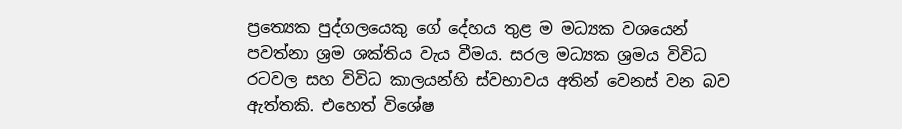ප්‍රත්‍යෙක පුද්ගලයෙකු ගේ දේහය තුළ ම මධ්‍යක වශයෙන් පවත්නා ශ්‍රම ශක්තිය වැය වීමය. සරල මධ්‍යක ශ්‍රමය විවිධ රටවල සහ විවිධ කාලයන්හි ස්වභාවය අතින් වෙනස් වන බව ඇත්තකි. එහෙත් විශේෂ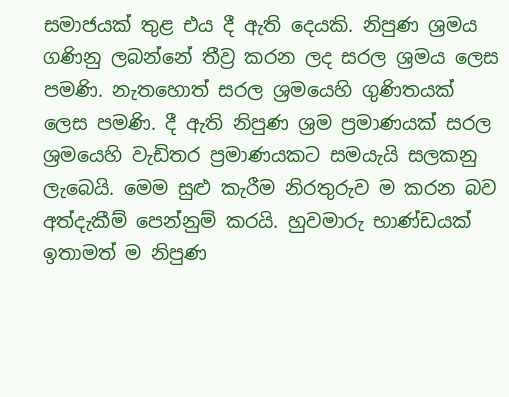සමාජයක් තුළ එය දී ඇති දෙයකි. නිපුණ ශ්‍රමය ගණිනු ලබන්නේ තීව්‍ර කරන ලද සරල ශ්‍රමය ලෙස පමණි. නැතහොත් සරල ශ්‍රමයෙහි ගුණිතයක් ලෙස පමණි. දී ඇති නිපුණ ශ්‍රම ප්‍රමාණයක් සරල ශ්‍රමයෙහි වැඩිතර ප්‍රමාණයකට සමයැයි සලකනු ලැබෙයි. මෙම සුළු කැරීම නිරතුරුව ම කරන බව අත්දැකීම් පෙන්නුම් කරයි. හුවමාරු භාණ්ඩයක් ඉතාමත් ම නිපුණ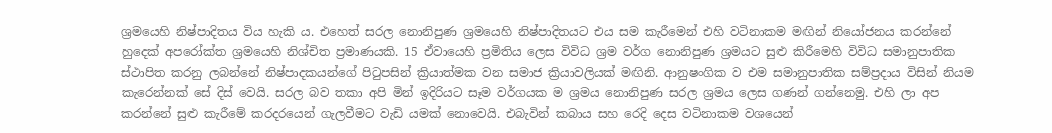ශ්‍රමයෙහි නිෂ්පාදිතය විය හැකි ය. එහෙත් සරල නොනිපුණ ශ්‍රමයෙහි නිෂ්පාදිතයට එය සම කැරීමෙන් එහි වටිනාකම මඟින් නියෝජනය කරන්නේ හුදෙක් අපරෝක්ත ශ්‍රමයෙහි නිශ්චිත ප්‍රමාණයකි. 15 ඒවායෙහි ප්‍රමිතිය ලෙස විවිධ ශ්‍රම වර්ග නොනිපුණ ශ්‍රමයට සුළු කිරීමෙහි විවිධ සමානුපාතික ස්ථාපිත කරනු ලබන්නේ නිෂ්පාදකයන්ගේ පිටුපසින් ක්‍රියාත්මක වන සමාජ ක්‍රියාවලියක් මඟිනි. ආනුෂංගික ව එම සමානුපාතික සම්ප්‍රදාය විසින් නියම කැරෙන්නක් සේ දිස් වෙයි. සරල බව තකා අපි මින් ඉදිරියට සෑම වර්ගයක ම ශ්‍රමය නොනිපුණ සරල ශ්‍රමය ලෙස ගණන් ගන්නෙමු. එහි ලා අප කරන්නේ සුළු කැරීමේ කරදරයෙන් ගැලවීමට වැඩි යමක් නොවෙයි. එබැවින් කබාය සහ රෙදි දෙස වටිනාකම වශයෙන්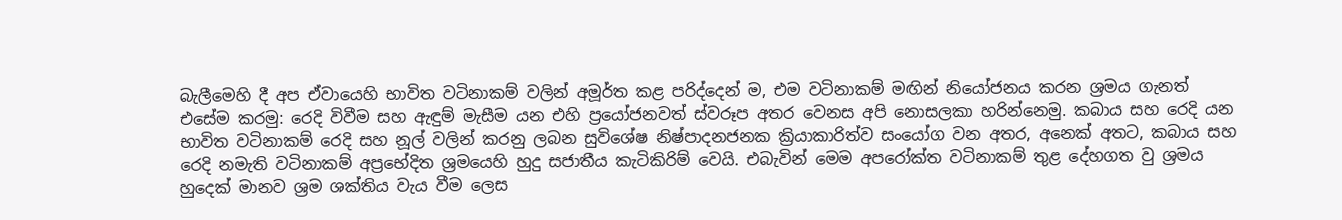බැලීමෙහි දී අප ඒවායෙහි භාවිත වටිනාකම් වලින් අමූර්ත කළ පරිද්දෙන් ම, එම වටිනාකම් මඟින් නියෝජනය කරන ශ්‍රමය ගැනත් එසේම කරමු: රෙදි විවීම සහ ඇඳුම් මැසීම යන එහි ප්‍රයෝජනවත් ස්වරූප අතර වෙනස අපි නොසලකා හරින්නෙමු. කබාය සහ රෙදි යන භාවිත වටිනාකම් රෙදි සහ නූල් වලින් කරනු ලබන සුවිශේෂ නිෂ්පාදනජනක ක්‍රියාකාරිත්ව සංයෝග වන අතර, අනෙක් අතට, කබාය සහ රෙදි නමැති වටිනාකම් අප්‍රභේදිත ශ්‍රමයෙහි හුදු සජාතීය කැටිකිරිම් වෙයි. එබැවින් මෙම අපරෝක්ත වටිනාකම් තුළ දේහගත වු ශ්‍රමය හුදෙක් මානව ශ්‍රම ශක්තිය වැය වීම ලෙස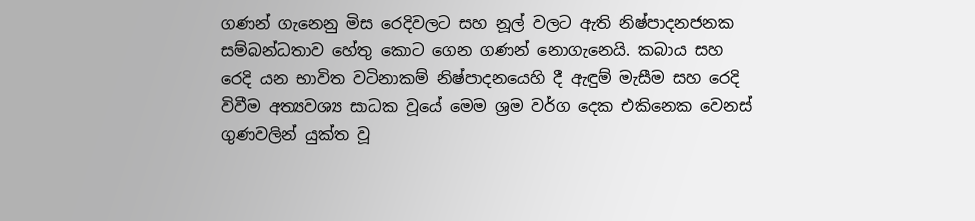ගණන් ගැනෙනු මිස රෙදිවලට සහ නූල් වලට ඇති නිෂ්පාදනජනක සම්බන්ධතාව හේතු කොට ගෙන ගණන් නොගැනෙයි. කබාය සහ රෙදි යන භාවිත වටිනාකම් නිෂ්පාදනයෙහි දී ඇඳුම් මැසීම සහ රෙදි විවීම අත්‍යවශ්‍ය සාධක වූයේ මෙම ශ්‍රම වර්ග දෙක එකිනෙක වෙනස් ගුණවලින් යුක්ත වූ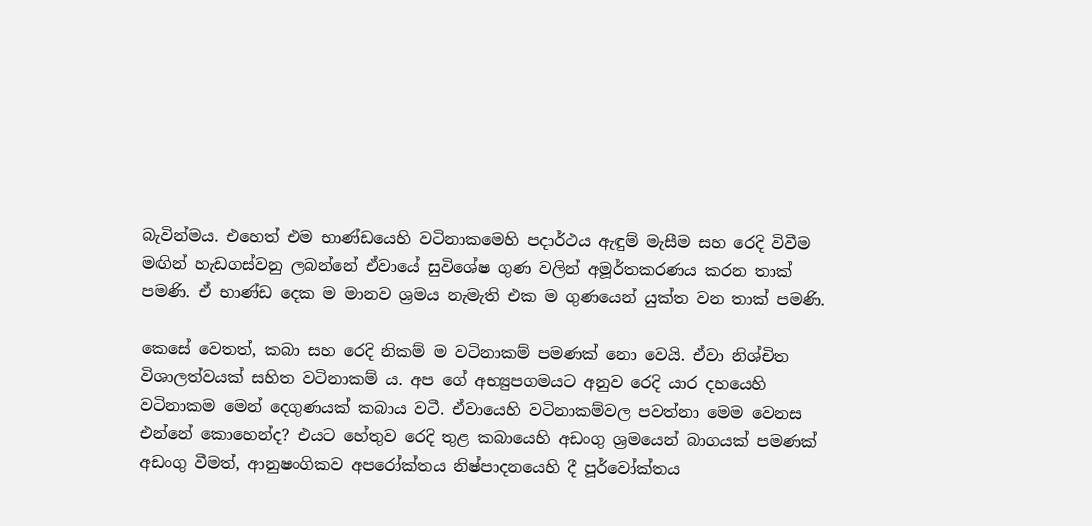බැවින්මය. එහෙත් එම භාණ්ඩයෙහි වටිනාකමෙහි පදාර්ථය ඇඳුම් මැසීම සහ රෙදි විවීම මඟින් හැඩගස්වනු ලබන්නේ ඒවායේ සුවිශේෂ ගුණ වලින් අමූර්තකරණය කරන තාක් පමණි. ඒ භාණ්ඩ දෙක ම මානව ශ්‍රමය නැමැති එක ම ගුණයෙන් යුක්ත වන තාක් පමණි.

කෙසේ වෙතත්, කබා සහ රෙදි නිකම් ම වටිනාකම් පමණක් නො වෙයි. ඒවා නිශ්චිත විශාලත්වයක් සහිත වටිනාකම් ය. අප ගේ අභ්‍යුපගමයට අනුව රෙදි යාර දහයෙහි වටිනාකම මෙන් දෙගුණයක් කබාය වටී. ඒවායෙහි වටිනාකම්වල පවත්නා මෙම වෙනස එන්නේ කොහෙන්ද? එයට හේතුව රෙදි තුළ කබායෙහි අඩංගු ශ්‍රමයෙන් බාගයක් පමණක් අඩංගු වීමත්, ආනුෂංගිකව අපරෝක්තය නිෂ්පාදනයෙහි දී පූර්වෝක්තය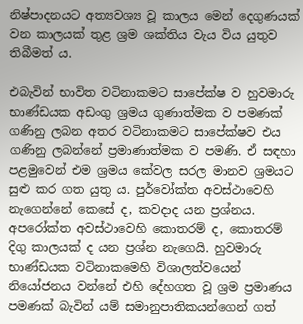නිෂ්පාදනයට අත්‍යවශ්‍ය වූ කාලය මෙන් දෙගුණයක් වන කාලයක් තුළ ශ්‍රම ශක්තිය වැය විය යුතුව තිබීමත් ය.

එබැවින් භාවිත වටිනාකමට සාපේක්ෂ ව හුවමාරු භාණ්ඩයක අඩංගු ශ්‍රමය ගුණාත්මක ව පමණක් ගණිනු ලබන අතර වටිනාකමට සාපේක්ෂව එය ගණිනු ලබන්නේ ප්‍රමාණාත්මක ව පමණි. ඒ සඳහා පළමුවෙන් එම ශ්‍රමය කේවල සරල මානව ශ්‍රමයට සුළු කර ගත යුතු ය. පුර්වෝක්ත අවස්ථාවෙහි නැගෙන්නේ කෙසේ ද, කවදාද යන ප්‍රශ්නය. අපරෝක්ත අවස්ථාවෙහි කොතරම් ද, කොතරම් දිගු කාලයක් ද යන ප්‍රශ්න නැගෙයි. හුවමාරු භාණ්ඩයක වටිනාකමෙහි විශාලත්වයෙන් නියෝජනය වන්නේ එහි දේහගත වූ ශ්‍රම ප්‍රමාණය පමණක් බැවින් යම් සමානුපාතිකයන්ගෙන් ගත්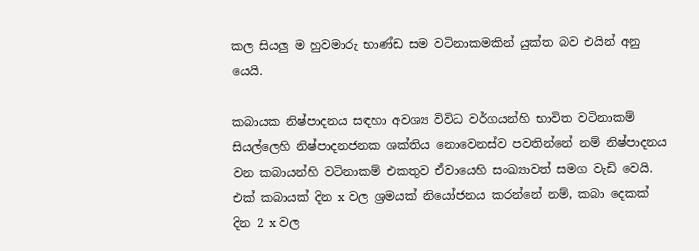කල සියලු ම හුවමාරු භාණ්ඩ සම වටිනාකමකින් යුක්ත බව එයින් අනු යෙයි.

කබායක නිෂ්පාදනය සඳහා අවශ්‍ය විවිධ වර්ගයන්හි භාවිත වටිනාකම් සියල්ලෙහි නිෂ්පාදනජනක ශක්තිය නොවෙනස්ව පවතින්නේ නම් නිෂ්පාදනය වන කබායන්හි වටිනාකම් එකතුව ඒවායෙහි සංඛ්‍යාවත් සමග වැඩි වෙයි. එක් කබායක් දින x වල ශ්‍රමයක් නියෝජනය කරන්නේ නම්, කබා දෙකක් දින 2 x වල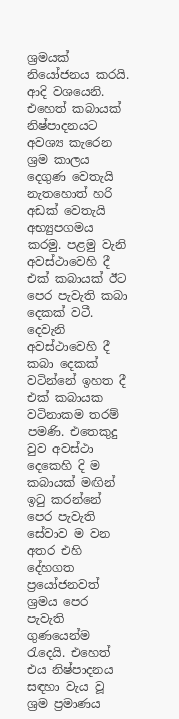ශ්‍රමයක් නියෝජනය කරයි. ආදි වශයෙනි. එහෙත් කබායක් නිෂ්පාදනයට අවශ්‍ය කැරෙන ශ්‍රම කාලය දෙගුණ වෙතැයි නැතහොත් හරි අඩක් වෙතැයි අභ්‍යුපගමය කරමු. පළමු වැනි අවස්ථාවෙහි දී එක් කබායක් ඊට පෙර පැවැති කබා දෙකක් වටී. දෙවැනි අවස්ථාවෙහි දී කබා දෙකක් වටින්නේ ඉහත දී එක් කබායක වටිනාකම තරම් පමණි. එතෙකුදු වුව අවස්ථා දෙකෙහි දි ම කබායක් මඟින් ඉටු කරන්නේ පෙර පැවැති සේවාව ම වන අතර එහි දේහගත ප්‍රයෝජනවත් ශ්‍රමය පෙර පැවැති ගුණයෙන්ම රැදෙයි. එහෙත් එය නිෂ්පාදනය සඳහා වැය වූ ශ්‍රම ප්‍රමාණය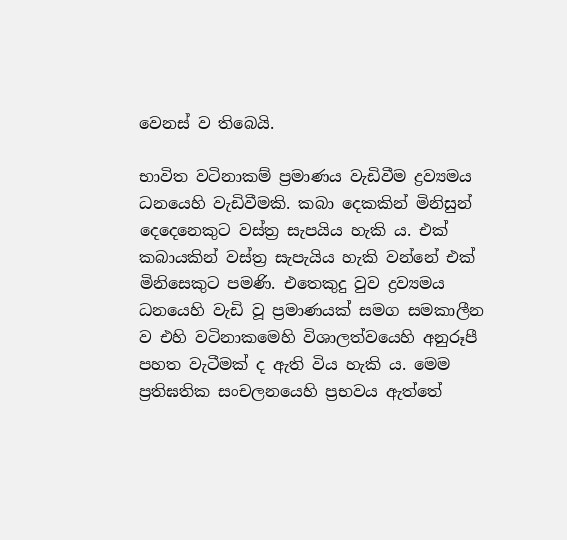වෙනස් ව තිබෙයි.

භාවිත වටිනාකම් ප්‍රමාණය වැඩිවීම ද්‍රව්‍යමය ධනයෙහි වැඩිවීමකි. කබා දෙකකින් මිනිසුන් දෙදෙනෙකුට වස්ත්‍ර සැපයිය හැකි ය. එක් කබායකින් වස්ත්‍ර සැපැයිය හැකි වන්නේ එක් මිනිසෙකුට පමණි. එතෙකුදු වුව ද්‍රව්‍යමය ධනයෙහි වැඩි වූ ප්‍රමාණයක් සමග සමකාලීන ව එහි වටිනාකමෙහි විශාලත්වයෙහි අනුරූපී පහත වැටීමක් ද ඇති විය හැකි ය. මෙම ප්‍රතිඝතික සංචලනයෙහි ප්‍රභවය ඇත්තේ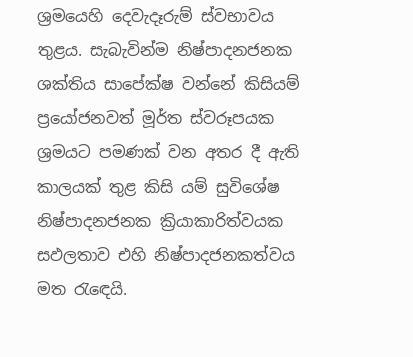ශ්‍රමයෙහි දෙවැදෑරුම් ස්වභාවය තුළය. සැබැවින්ම නිෂ්පාදනජනක ශක්තිය සාපේක්ෂ වන්නේ කිසියම් ප්‍රයෝජනවත් මූර්ත ස්වරූපයක ශ්‍රමයට පමණක් වන අතර දී ඇති කාලයක් තුළ කිසි යම් සුවිශේෂ නිෂ්පාදනජනක ක්‍රියාකාරිත්වයක සඵලතාව එහි නිෂ්පාදජනකත්වය මත රැඳෙයි.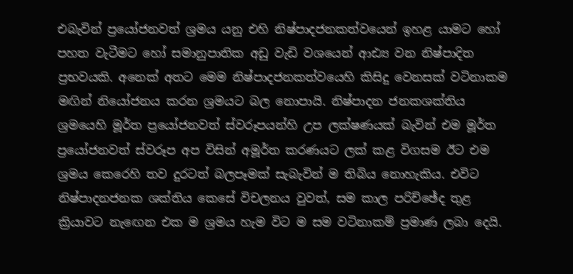එබැවින් ප්‍රයෝජනවත් ශ්‍රමය යනු එහි නිෂ්පාදජනකත්වයෙන් ඉහළ යාමට හෝ පහත වැටීමට හෝ සමානුපාතික අඩු වැඩි වශයෙන් ආඪ්‍ය වන නිෂ්පාදිත ප්‍රභවයකි. අනෙක් අතට මෙම නිෂ්පාදජනකත්වයෙහි කිසිදු වෙනසක් වටිනාකම මඟින් නියෝජනය කරන ශ්‍රමයට බල නොපායි. නිෂ්පාදන ජනකශක්තිය ශ්‍රමයෙහි මූර්ත ප්‍රයෝජනවත් ස්වරූපයන්හි උප ලක්ෂණයක් බැවින් එම මූර්ත ප්‍රයෝජනවත් ස්වරූප අප විසින් අමූර්ත කරණයට ලක් කළ විගසම ඊට එම ශ්‍රමය කෙරෙහි තව දුරටත් බලපෑමක් සැබැවින් ම තිබිය නොහැකිය. එවිට නිෂ්පාදනජනක ශක්තිය කෙසේ විචලනය වුවත්, සම කාල පරිච්ඡේද තුළ ක්‍රියාවට නැඟෙන එක ම ශ්‍රමය හැම විට ම සම වටිනාකම් ප්‍රමාණ ලබා දෙයි.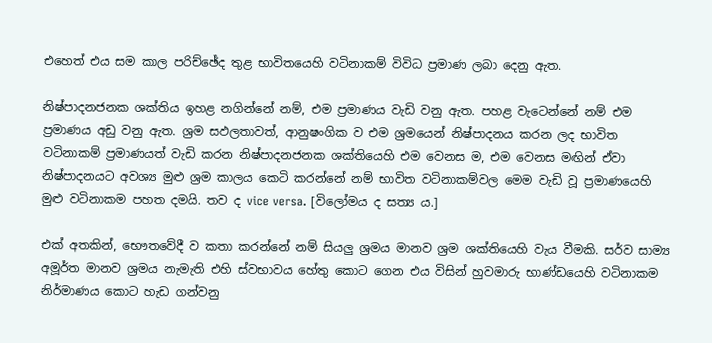එහෙත් එය සම කාල පරිච්ඡේද තුළ භාවිතයෙහි වටිනාකම් විවිධ ප්‍රමාණ ලබා දෙනු ඇත.

නිෂ්පාදනජනක ශක්තිය ඉහළ නගින්නේ නම්, එම ප්‍රමාණය වැඩි වනු ඇත. පහළ වැටෙන්නේ නම් එම ප්‍රමාණය අඩු වනු ඇත. ශ්‍රම සඵලතාවත්, ආනුෂංගික ව එම ශ්‍රමයෙන් නිෂ්පාදනය කරන ලද භාවිත වටිනාකම් ප්‍රමාණයත් වැඩි කරන නිෂ්පාදනජනක ශක්තියෙහි එම වෙනස ම, එම වෙනස මඟින් ඒවා නිෂ්පාදනයට අවශ්‍ය මුළු ශ්‍රම කාලය කෙටි කරන්නේ නම් භාවිත වටිනාකම්වල මෙම වැඩි වූ ප්‍රමාණයෙහි මුළු වටිනාකම පහත දමයි. තව ද vice versa. [විලෝමය ද සත්‍ය ය.]

එක් අතකින්, භෞතවේදී ව කතා කරන්නේ නම් සියලු ශ්‍රමය මානව ශ්‍රම ශක්තියෙහි වැය වීමකි. සර්ව සාම්‍ය අමූර්ත මානව ශ්‍රමය නැමැති එහි ස්වභාවය හේතු කොට ගෙන එය විසින් හුවමාරු භාණ්ඩයෙහි වටිනාකම නිර්මාණය කොට හැඩ ගන්වනු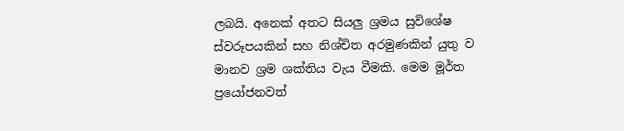ලබයි. අනෙක් අතට සියලු ශ්‍රමය සුවිශේෂ ස්වරූපයකින් සහ නිශ්චිත අරමුණකින් යුතු ව මානව ශ්‍රම ශක්තිය වැය වීමකි. මෙම මූර්ත ප්‍රයෝජනවත්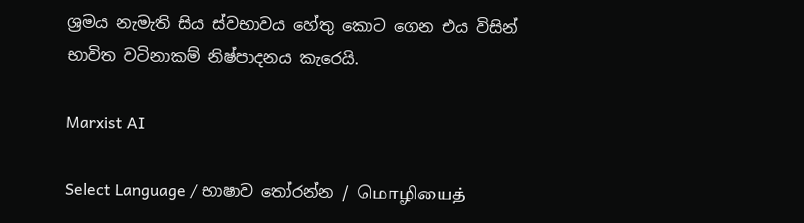ශ්‍රමය නැමැති සිය ස්වභාවය හේතු කොට ගෙන එය විසින් භාවිත වටිනාකම් නිෂ්පාදනය කැරෙයි.

Marxist AI

Select Language / භාෂාව තෝරන්න / மொழியைத்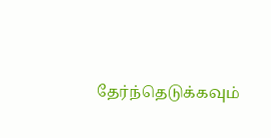தேர்ந்தெடுக்கவும்